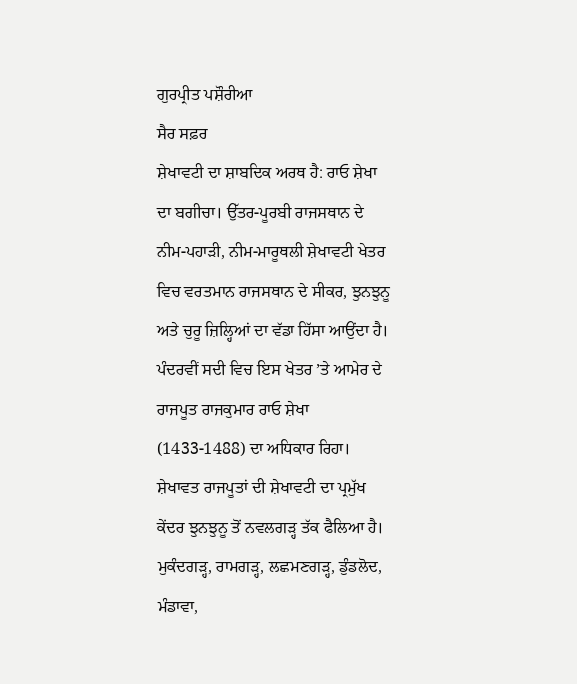ਗੁਰਪ੍ਰੀਤ ਪਸ਼ੌਰੀਆ
ਸੈਰ ਸਫ਼ਰ
ਸ਼ੇਖਾਵਟੀ ਦਾ ਸ਼ਾਬਦਿਕ ਅਰਥ ਹੈ: ਰਾਓ ਸ਼ੇਖਾ ਦਾ ਬਗੀਚਾ। ਉੱਤਰ-ਪੂਰਬੀ ਰਾਜਸਥਾਨ ਦੇ ਨੀਮ-ਪਹਾੜੀ, ਨੀਮ-ਮਾਰੂਥਲੀ ਸ਼ੇਖਾਵਟੀ ਖੇਤਰ ਵਿਚ ਵਰਤਮਾਨ ਰਾਜਸਥਾਨ ਦੇ ਸੀਕਰ, ਝੁਨਝੁਨੂ ਅਤੇ ਚੁਰੂ ਜ਼ਿਲ੍ਹਿਆਂ ਦਾ ਵੱਡਾ ਹਿੱਸਾ ਆਉਂਦਾ ਹੈ। ਪੰਦਰਵੀਂ ਸਦੀ ਵਿਚ ਇਸ ਖੇਤਰ ’ਤੇ ਆਮੇਰ ਦੇ ਰਾਜਪੂਤ ਰਾਜਕੁਮਾਰ ਰਾਓ ਸ਼ੇਖਾ (1433-1488) ਦਾ ਅਧਿਕਾਰ ਰਿਹਾ। ਸ਼ੇਖਾਵਤ ਰਾਜਪੂਤਾਂ ਦੀ ਸ਼ੇਖਾਵਟੀ ਦਾ ਪ੍ਰਮੁੱਖ ਕੇਂਦਰ ਝੁਨਝੁਨੂ ਤੋਂ ਨਵਲਗੜ੍ਹ ਤੱਕ ਫੈਲਿਆ ਹੈ। ਮੁਕੰਦਗੜ੍ਹ, ਰਾਮਗੜ੍ਹ, ਲਛਮਣਗੜ੍ਹ, ਡੁੰਡਲੋਦ, ਮੰਡਾਵਾ,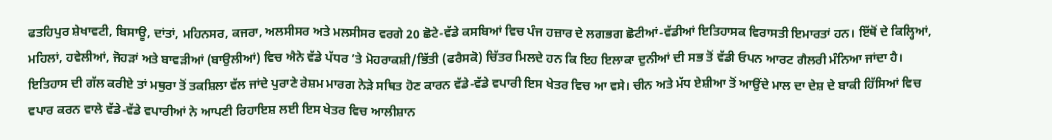ਫਤਹਿਪੁਰ ਸ਼ੇਖਾਵਟੀ, ਬਿਸਾਊ, ਦਾਂਤਾਂ, ਮਹਿਨਸਰ, ਕਜਰਾ, ਅਲਸੀਸਰ ਅਤੇ ਮਲਸੀਸਰ ਵਰਗੇ 20 ਛੋਟੇ-ਵੱਡੇ ਕਸਬਿਆਂ ਵਿਚ ਪੰਜ ਹਜ਼ਾਰ ਦੇ ਲਗਭਗ ਛੋਟੀਆਂ-ਵੱਡੀਆਂ ਇਤਿਹਾਸਕ ਵਿਰਾਸਤੀ ਇਮਾਰਤਾਂ ਹਨ। ਇੱਥੋਂ ਦੇ ਕਿਲ੍ਹਿਆਂ, ਮਹਿਲਾਂ, ਹਵੇਲੀਆਂ, ਜੋਹੜਾਂ ਅਤੇ ਬਾਵੜੀਆਂ (ਬਾਉਲੀਆਂ) ਵਿਚ ਐਨੇ ਵੱਡੇ ਪੱਧਰ ’ਤੇ ਮੋਹਰਾਕਸ਼ੀ/ਭਿੱਤੀ (ਫਰੈਸਕੋ) ਚਿੱਤਰ ਮਿਲਦੇ ਹਨ ਕਿ ਇਹ ਇਲਾਕਾ ਦੁਨੀਆਂ ਦੀ ਸਭ ਤੋਂ ਵੱਡੀ ਓਪਨ ਆਰਟ ਗੈਲਰੀ ਮੰਨਿਆ ਜਾਂਦਾ ਹੈ।
ਇਤਿਹਾਸ ਦੀ ਗੱਲ ਕਰੀਏ ਤਾਂ ਮਥੁਰਾ ਤੋਂ ਤਕਸ਼ਿਲਾ ਵੱਲ ਜਾਂਦੇ ਪੁਰਾਣੇ ਰੇਸ਼ਮ ਮਾਰਗ ਨੇੜੇ ਸਥਿਤ ਹੋਣ ਕਾਰਨ ਵੱਡੇ-ਵੱਡੇ ਵਪਾਰੀ ਇਸ ਖੇਤਰ ਵਿਚ ਆ ਵਸੇ। ਚੀਨ ਅਤੇ ਮੱਧ ਏਸ਼ੀਆ ਤੋਂ ਆਉਂਦੇ ਮਾਲ ਦਾ ਦੇਸ਼ ਦੇ ਬਾਕੀ ਹਿੱਸਿਆਂ ਵਿਚ ਵਪਾਰ ਕਰਨ ਵਾਲੇ ਵੱਡੇ-ਵੱਡੇ ਵਪਾਰੀਆਂ ਨੇ ਆਪਣੀ ਰਿਹਾਇਸ਼ ਲਈ ਇਸ ਖੇਤਰ ਵਿਚ ਆਲੀਸ਼ਾਨ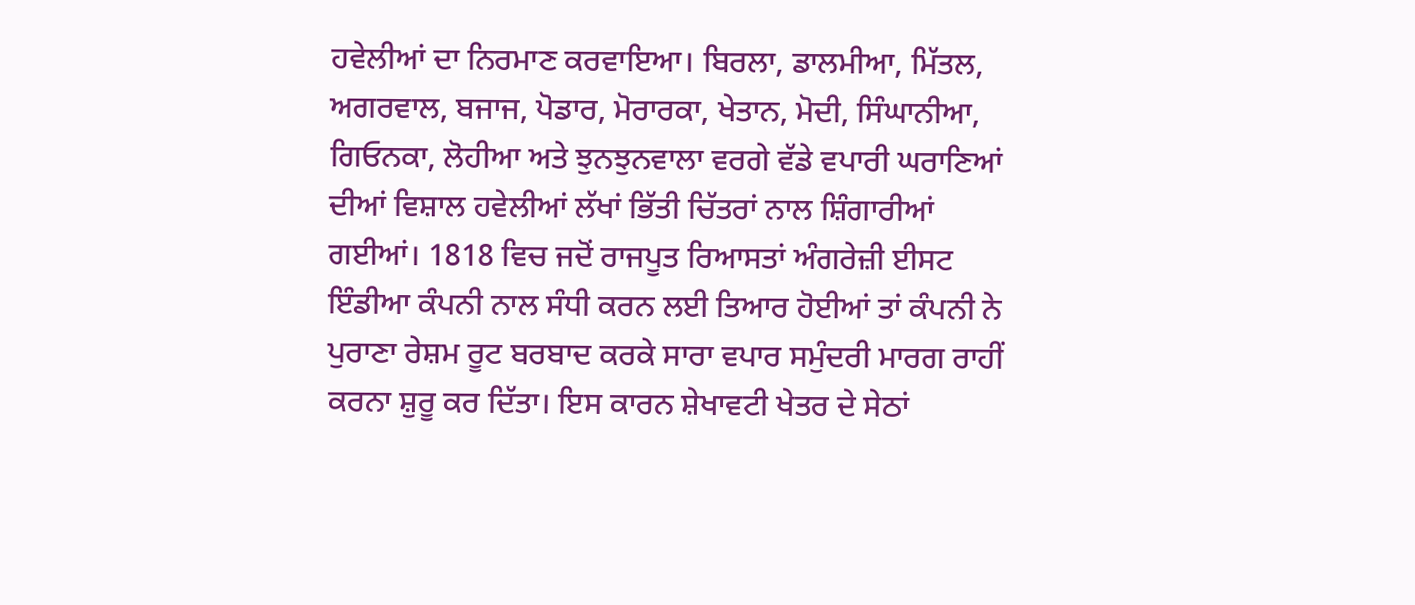ਹਵੇਲੀਆਂ ਦਾ ਨਿਰਮਾਣ ਕਰਵਾਇਆ। ਬਿਰਲਾ, ਡਾਲਮੀਆ, ਮਿੱਤਲ, ਅਗਰਵਾਲ, ਬਜਾਜ, ਪੋਡਾਰ, ਮੋਰਾਰਕਾ, ਖੇਤਾਨ, ਮੋਦੀ, ਸਿੰਘਾਨੀਆ, ਗਿਓਨਕਾ, ਲੋਹੀਆ ਅਤੇ ਝੁਨਝੁਨਵਾਲਾ ਵਰਗੇ ਵੱਡੇ ਵਪਾਰੀ ਘਰਾਣਿਆਂ ਦੀਆਂ ਵਿਸ਼ਾਲ ਹਵੇਲੀਆਂ ਲੱਖਾਂ ਭਿੱਤੀ ਚਿੱਤਰਾਂ ਨਾਲ ਸ਼ਿੰਗਾਰੀਆਂ ਗਈਆਂ। 1818 ਵਿਚ ਜਦੋਂ ਰਾਜਪੂਤ ਰਿਆਸਤਾਂ ਅੰਗਰੇਜ਼ੀ ਈਸਟ ਇੰਡੀਆ ਕੰਪਨੀ ਨਾਲ ਸੰਧੀ ਕਰਨ ਲਈ ਤਿਆਰ ਹੋਈਆਂ ਤਾਂ ਕੰਪਨੀ ਨੇ ਪੁਰਾਣਾ ਰੇਸ਼ਮ ਰੂਟ ਬਰਬਾਦ ਕਰਕੇ ਸਾਰਾ ਵਪਾਰ ਸਮੁੰਦਰੀ ਮਾਰਗ ਰਾਹੀਂ ਕਰਨਾ ਸ਼ੁਰੂ ਕਰ ਦਿੱਤਾ। ਇਸ ਕਾਰਨ ਸ਼ੇਖਾਵਟੀ ਖੇਤਰ ਦੇ ਸੇਠਾਂ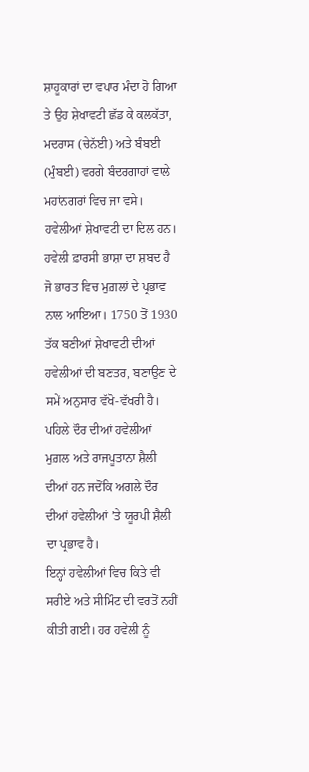ਸ਼ਾਹੂਕਾਰਾਂ ਦਾ ਵਪਾਰ ਮੰਦਾ ਹੋ ਗਿਆ ਤੇ ਉਹ ਸ਼ੇਖਾਵਟੀ ਛੱਡ ਕੇ ਕਲਕੱਤਾ, ਮਦਰਾਸ (ਚੇਨੱਈ) ਅਤੇ ਬੰਬਈ (ਮੁੰਬਈ) ਵਰਗੇ ਬੰਦਰਗਾਹਾਂ ਵਾਲੇ ਮਹਾਂਨਗਰਾਂ ਵਿਚ ਜਾ ਵਸੇ।
ਹਵੇਲੀਆਂ ਸ਼ੇਖਾਵਟੀ ਦਾ ਦਿਲ ਹਨ। ਹਵੇਲੀ ਫ਼ਾਰਸੀ ਭਾਸ਼ਾ ਦਾ ਸ਼ਬਦ ਹੈ ਜੋ ਭਾਰਤ ਵਿਚ ਮੁਗ਼ਲਾਂ ਦੇ ਪ੍ਰਭਾਵ ਨਾਲ ਆਇਆ। 1750 ਤੋਂ 1930 ਤੱਕ ਬਣੀਆਂ ਸ਼ੇਖਾਵਟੀ ਦੀਆਂ ਹਵੇਲੀਆਂ ਦੀ ਬਣਤਰ, ਬਣਾਉਣ ਦੇ ਸਮੇਂ ਅਨੁਸਾਰ ਵੱਖੋ-ਵੱਖਰੀ ਹੈ। ਪਹਿਲੇ ਦੌਰ ਦੀਆਂ ਹਵੇਲੀਆਂ ਮੁਗ਼ਲ ਅਤੇ ਰਾਜਪੂਤਾਨਾ ਸ਼ੈਲੀ ਦੀਆਂ ਹਨ ਜਦੋਂਕਿ ਅਗਲੇ ਦੌਰ ਦੀਆਂ ਹਵੇਲੀਆਂ ’ਤੇ ਯੂਰਪੀ ਸ਼ੈਲੀ ਦਾ ਪ੍ਰਭਾਵ ਹੈ।
ਇਨ੍ਹਾਂ ਹਵੇਲੀਆਂ ਵਿਚ ਕਿਤੇ ਵੀ ਸਰੀਏ ਅਤੇ ਸੀਮਿੰਟ ਦੀ ਵਰਤੋਂ ਨਹੀਂ ਕੀਤੀ ਗਈ। ਹਰ ਹਵੇਲੀ ਨੂੰ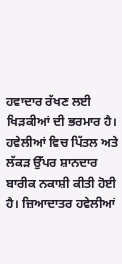ਹਵਾਦਾਰ ਰੱਖਣ ਲਈ ਖਿੜਕੀਆਂ ਦੀ ਭਰਮਾਰ ਹੈ। ਹਵੇਲੀਆਂ ਵਿਚ ਪਿੱਤਲ ਅਤੇ ਲੱਕੜ ਉੱਪਰ ਸ਼ਾਨਦਾਰ ਬਾਰੀਕ ਨਕਾਸ਼ੀ ਕੀਤੀ ਹੋਈ ਹੈ। ਜ਼ਿਆਦਾਤਰ ਹਵੇਲੀਆਂ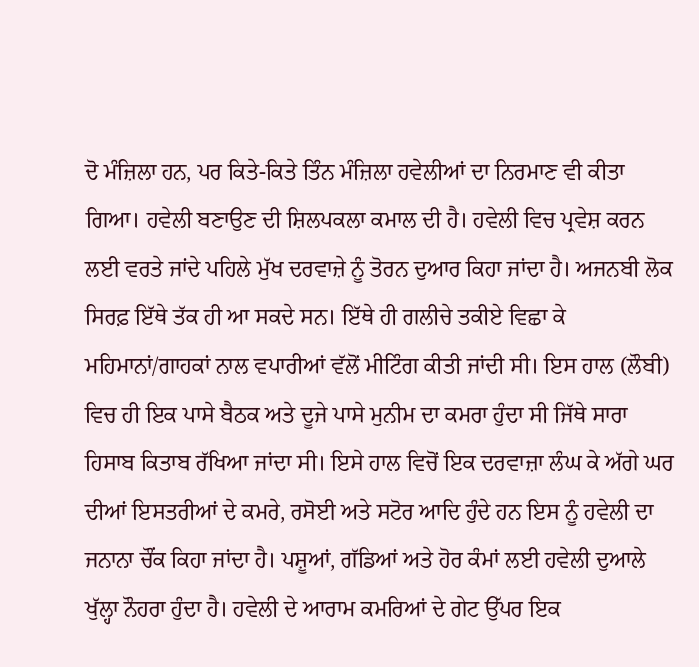ਦੋ ਮੰਜ਼ਿਲਾ ਹਨ, ਪਰ ਕਿਤੇ-ਕਿਤੇ ਤਿੰਨ ਮੰਜ਼ਿਲਾ ਹਵੇਲੀਆਂ ਦਾ ਨਿਰਮਾਣ ਵੀ ਕੀਤਾ ਗਿਆ। ਹਵੇਲੀ ਬਣਾਉਣ ਦੀ ਸ਼ਿਲਪਕਲਾ ਕਮਾਲ ਦੀ ਹੈ। ਹਵੇਲੀ ਵਿਚ ਪ੍ਰਵੇਸ਼ ਕਰਨ ਲਈ ਵਰਤੇ ਜਾਂਦੇ ਪਹਿਲੇ ਮੁੱਖ ਦਰਵਾਜ਼ੇ ਨੂੰ ਤੋਰਨ ਦੁਆਰ ਕਿਹਾ ਜਾਂਦਾ ਹੈ। ਅਜਨਬੀ ਲੋਕ ਸਿਰਫ਼ ਇੱਥੇ ਤੱਕ ਹੀ ਆ ਸਕਦੇ ਸਨ। ਇੱਥੇ ਹੀ ਗਲੀਚੇ ਤਕੀਏ ਵਿਛਾ ਕੇ ਮਹਿਮਾਨਾਂ/ਗਾਹਕਾਂ ਨਾਲ ਵਪਾਰੀਆਂ ਵੱਲੋਂ ਮੀਟਿੰਗ ਕੀਤੀ ਜਾਂਦੀ ਸੀ। ਇਸ ਹਾਲ (ਲੌਬੀ) ਵਿਚ ਹੀ ਇਕ ਪਾਸੇ ਬੈਠਕ ਅਤੇ ਦੂਜੇ ਪਾਸੇ ਮੁਨੀਮ ਦਾ ਕਮਰਾ ਹੁੰਦਾ ਸੀ ਜਿੱਥੇ ਸਾਰਾ ਹਿਸਾਬ ਕਿਤਾਬ ਰੱਖਿਆ ਜਾਂਦਾ ਸੀ। ਇਸੇ ਹਾਲ ਵਿਚੋਂ ਇਕ ਦਰਵਾਜ਼ਾ ਲੰਘ ਕੇ ਅੱਗੇ ਘਰ ਦੀਆਂ ਇਸਤਰੀਆਂ ਦੇ ਕਮਰੇ, ਰਸੋਈ ਅਤੇ ਸਟੋਰ ਆਦਿ ਹੁੰਦੇ ਹਨ ਇਸ ਨੂੰ ਹਵੇਲੀ ਦਾ ਜਨਾਨਾ ਚੌਂਕ ਕਿਹਾ ਜਾਂਦਾ ਹੈ। ਪਸ਼ੂਆਂ, ਗੱਡਿਆਂ ਅਤੇ ਹੋਰ ਕੰਮਾਂ ਲਈ ਹਵੇਲੀ ਦੁਆਲੇ ਖੁੱਲ੍ਹਾ ਨੌਹਰਾ ਹੁੰਦਾ ਹੈ। ਹਵੇਲੀ ਦੇ ਆਰਾਮ ਕਮਰਿਆਂ ਦੇ ਗੇਟ ਉੱਪਰ ਇਕ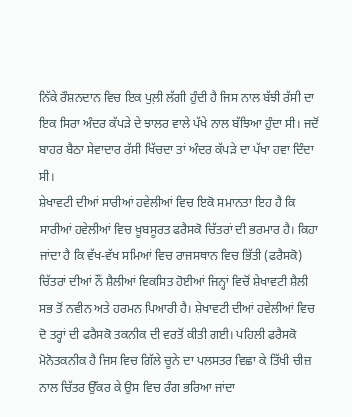ਨਿੱਕੇ ਰੌਸ਼ਨਦਾਨ ਵਿਚ ਇਕ ਪੁਲ਼ੀ ਲੱਗੀ ਹੁੰਦੀ ਹੈ ਜਿਸ ਨਾਲ ਬੱਝੀ ਰੱਸੀ ਦਾ ਇਕ ਸਿਰਾ ਅੰਦਰ ਕੱਪੜੇ ਦੇ ਝਾਲਰ ਵਾਲੇ ਪੱਖੇ ਨਾਲ ਬੱਝਿਆ ਹੁੰਦਾ ਸੀ। ਜਦੋਂ ਬਾਹਰ ਬੈਠਾ ਸੇਵਾਦਾਰ ਰੱਸੀ ਖਿੱਚਦਾ ਤਾਂ ਅੰਦਰ ਕੱਪੜੇ ਦਾ ਪੱਖਾ ਹਵਾ ਦਿੰਦਾ ਸੀ।
ਸ਼ੇਖਾਵਟੀ ਦੀਆਂ ਸਾਰੀਆਂ ਹਵੇਲੀਆਂ ਵਿਚ ਇਕੋ ਸਮਾਨਤਾ ਇਹ ਹੈ ਕਿ ਸਾਰੀਆਂ ਹਵੇਲੀਆਂ ਵਿਚ ਖ਼ੂਬਸੂਰਤ ਫਰੈਸਕੋ ਚਿੱਤਰਾਂ ਦੀ ਭਰਮਾਰ ਹੈ। ਕਿਹਾ ਜਾਂਦਾ ਹੈ ਕਿ ਵੱਖ-ਵੱਖ ਸਮਿਆਂ ਵਿਚ ਰਾਜਸਥਾਨ ਵਿਚ ਭਿੱਤੀ (ਫਰੈਸਕੋ) ਚਿੱਤਰਾਂ ਦੀਆਂ ਨੌਂ ਸ਼ੈਲੀਆਂ ਵਿਕਸਿਤ ਹੋਈਆਂ ਜਿਨ੍ਹਾਂ ਵਿਚੋਂ ਸ਼ੇਖਾਵਟੀ ਸ਼ੈਲੀ ਸਭ ਤੋਂ ਨਵੀਨ ਅਤੇ ਹਰਮਨ ਪਿਆਰੀ ਹੈ। ਸ਼ੇਖਾਵਟੀ ਦੀਆਂ ਹਵੇਲੀਆਂ ਵਿਚ ਦੋ ਤਰ੍ਹਾਂ ਦੀ ਫਰੈਸਕੋ ਤਕਨੀਕ ਦੀ ਵਰਤੋਂ ਕੀਤੀ ਗਈ। ਪਹਿਲੀ ਫਰੈਸਕੋ ਮੋਨੋਤਕਨੀਕ ਹੈ ਜਿਸ ਵਿਚ ਗਿੱਲੇ ਚੂਨੇ ਦਾ ਪਲਸਤਰ ਵਿਛਾ ਕੇ ਤਿੱਖੀ ਚੀਜ਼ ਨਾਲ ਚਿੱਤਰ ਉੱਕਰ ਕੇ ਉਸ ਵਿਚ ਰੰਗ ਭਰਿਆ ਜਾਂਦਾ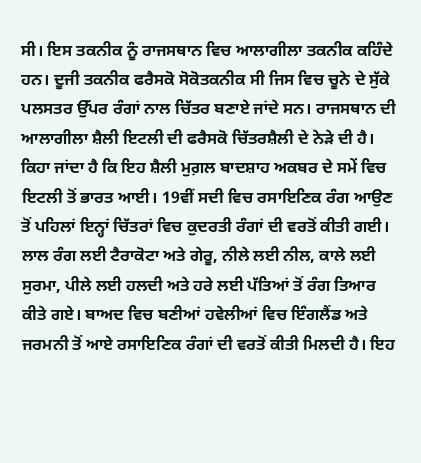ਸੀ। ਇਸ ਤਕਨੀਕ ਨੂੰ ਰਾਜਸਥਾਨ ਵਿਚ ਆਲਾਗੀਲਾ ਤਕਨੀਕ ਕਹਿੰਦੇ ਹਨ। ਦੂਜੀ ਤਕਨੀਕ ਫਰੈਸਕੋ ਸੋਕੋਤਕਨੀਕ ਸੀ ਜਿਸ ਵਿਚ ਚੂਨੇ ਦੇ ਸੁੱਕੇ ਪਲਸਤਰ ਉੱਪਰ ਰੰਗਾਂ ਨਾਲ ਚਿੱਤਰ ਬਣਾਏ ਜਾਂਦੇ ਸਨ। ਰਾਜਸਥਾਨ ਦੀ ਆਲਾਗੀਲਾ ਸ਼ੈਲੀ ਇਟਲੀ ਦੀ ਫਰੈਸਕੋ ਚਿੱਤਰਸ਼ੈਲੀ ਦੇ ਨੇੜੇ ਦੀ ਹੈ। ਕਿਹਾ ਜਾਂਦਾ ਹੈ ਕਿ ਇਹ ਸ਼ੈਲੀ ਮੁਗ਼ਲ ਬਾਦਸ਼ਾਹ ਅਕਬਰ ਦੇ ਸਮੇਂ ਵਿਚ ਇਟਲੀ ਤੋਂ ਭਾਰਤ ਆਈ। 19ਵੀਂ ਸਦੀ ਵਿਚ ਰਸਾਇਣਿਕ ਰੰਗ ਆਉਣ ਤੋਂ ਪਹਿਲਾਂ ਇਨ੍ਹਾਂ ਚਿੱਤਰਾਂ ਵਿਚ ਕੁਦਰਤੀ ਰੰਗਾਂ ਦੀ ਵਰਤੋਂ ਕੀਤੀ ਗਈ। ਲਾਲ ਰੰਗ ਲਈ ਟੈਰਾਕੋਟਾ ਅਤੇ ਗੇਰੂ, ਨੀਲੇ ਲਈ ਨੀਲ, ਕਾਲੇ ਲਈ ਸੁਰਮਾ, ਪੀਲੇ ਲਈ ਹਲਦੀ ਅਤੇ ਹਰੇ ਲਈ ਪੱਤਿਆਂ ਤੋਂ ਰੰਗ ਤਿਆਰ ਕੀਤੇ ਗਏ। ਬਾਅਦ ਵਿਚ ਬਣੀਆਂ ਹਵੇਲੀਆਂ ਵਿਚ ਇੰਗਲੈਂਡ ਅਤੇ ਜਰਮਨੀ ਤੋਂ ਆਏ ਰਸਾਇਣਿਕ ਰੰਗਾਂ ਦੀ ਵਰਤੋਂ ਕੀਤੀ ਮਿਲਦੀ ਹੈ। ਇਹ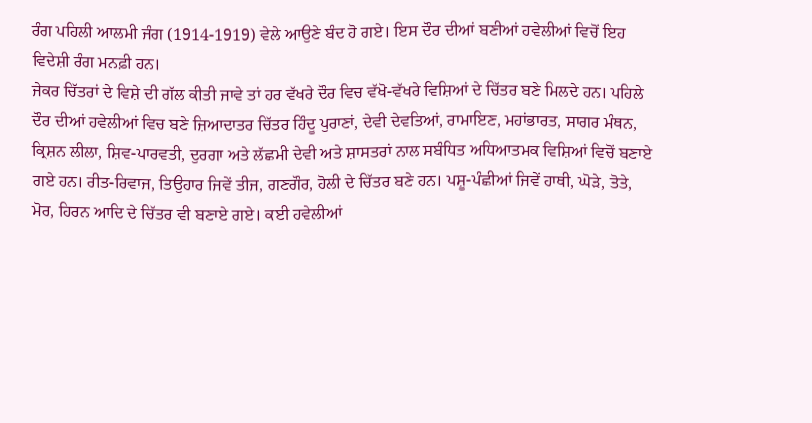ਰੰਗ ਪਹਿਲੀ ਆਲਮੀ ਜੰਗ (1914-1919) ਵੇਲੇ ਆਉਣੇ ਬੰਦ ਹੋ ਗਏ। ਇਸ ਦੌਰ ਦੀਆਂ ਬਣੀਆਂ ਹਵੇਲੀਆਂ ਵਿਚੋਂ ਇਹ ਵਿਦੇਸ਼ੀ ਰੰਗ ਮਨਫ਼ੀ ਹਨ।
ਜੇਕਰ ਚਿੱਤਰਾਂ ਦੇ ਵਿਸ਼ੇ ਦੀ ਗੱਲ ਕੀਤੀ ਜਾਵੇ ਤਾਂ ਹਰ ਵੱਖਰੇ ਦੌਰ ਵਿਚ ਵੱਖੋ-ਵੱਖਰੇ ਵਿਸ਼ਿਆਂ ਦੇ ਚਿੱਤਰ ਬਣੇ ਮਿਲਦੇ ਹਨ। ਪਹਿਲੇ ਦੌਰ ਦੀਆਂ ਹਵੇਲੀਆਂ ਵਿਚ ਬਣੇ ਜ਼ਿਆਦਾਤਰ ਚਿੱਤਰ ਹਿੰਦੂ ਪੁਰਾਣਾਂ, ਦੇਵੀ ਦੇਵਤਿਆਂ, ਰਾਮਾਇਣ, ਮਹਾਂਭਾਰਤ, ਸਾਗਰ ਮੰਥਨ, ਕ੍ਰਿਸ਼ਨ ਲੀਲਾ, ਸ਼ਿਵ-ਪਾਰਵਤੀ, ਦੁਰਗਾ ਅਤੇ ਲੱਛਮੀ ਦੇਵੀ ਅਤੇ ਸ਼ਾਸਤਰਾਂ ਨਾਲ ਸਬੰਧਿਤ ਅਧਿਆਤਮਕ ਵਿਸ਼ਿਆਂ ਵਿਚੋਂ ਬਣਾਏ ਗਏ ਹਨ। ਰੀਤ-ਰਿਵਾਜ, ਤਿਉਹਾਰ ਜਿਵੇਂ ਤੀਜ, ਗਣਗੌਰ, ਹੋਲੀ ਦੇ ਚਿੱਤਰ ਬਣੇ ਹਨ। ਪਸ਼ੂ-ਪੰਛੀਆਂ ਜਿਵੇਂ ਹਾਥੀ, ਘੋੜੇ, ਤੋਤੇ, ਮੋਰ, ਹਿਰਨ ਆਦਿ ਦੇ ਚਿੱਤਰ ਵੀ ਬਣਾਏ ਗਏ। ਕਈ ਹਵੇਲੀਆਂ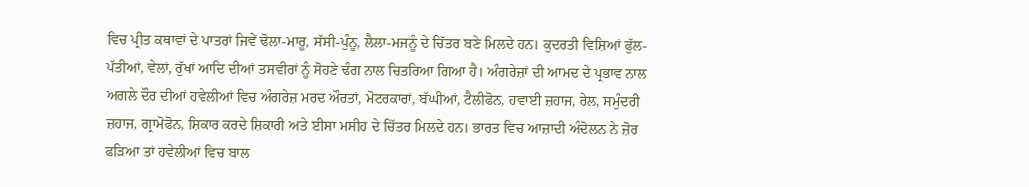ਵਿਚ ਪ੍ਰੀਤ ਕਥਾਵਾਂ ਦੇ ਪਾਤਰਾਂ ਜਿਵੇਂ ਢੋਲਾ-ਮਾਰੂ, ਸੱਸੀ-ਪੁੰਨੂ, ਲੈਲਾ-ਮਜਨੂੰ ਦੇ ਚਿੱਤਰ ਬਣੇ ਮਿਲਦੇ ਹਨ। ਕੁਦਰਤੀ ਵਿਸ਼ਿਆਂ ਫੁੱਲ-ਪੱਤੀਆਂ, ਵੇਲਾਂ, ਰੁੱਖਾਂ ਆਦਿ ਦੀਆਂ ਤਸਵੀਰਾਂ ਨੂੰ ਸੋਹਣੇ ਢੰਗ ਨਾਲ ਚਿਤਰਿਆ ਗਿਆ ਹੈ। ਅੰਗਰੇਜ਼ਾਂ ਦੀ ਆਮਦ ਦੇ ਪ੍ਰਭਾਵ ਨਾਲ ਅਗਲੇ ਦੌਰ ਦੀਆਂ ਹਵੇਲੀਆਂ ਵਿਚ ਅੰਗਰੇਜ਼ ਮਰਦ ਔਰਤਾਂ, ਮੋਟਰਕਾਰਾਂ, ਬੱਘੀਆਂ, ਟੈਲੀਫੋਨ, ਹਵਾਈ ਜ਼ਹਾਜ, ਰੇਲ, ਸਮੁੰਦਰੀ ਜ਼ਹਾਜ, ਗ੍ਰਾਮੋਫੋਨ, ਸ਼ਿਕਾਰ ਕਰਦੇ ਸ਼ਿਕਾਰੀ ਅਤੇ ਈਸਾ ਮਸੀਹ ਦੇ ਚਿੱਤਰ ਮਿਲਦੇ ਹਨ। ਭਾਰਤ ਵਿਚ ਆਜ਼ਾਦੀ ਅੰਦੋਲਨ ਨੇ ਜ਼ੋਰ ਫੜਿਆ ਤਾਂ ਹਵੇਲੀਆਂ ਵਿਚ ਬਾਲ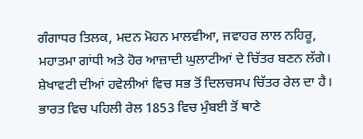ਗੰਗਾਧਰ ਤਿਲਕ, ਮਦਨ ਮੋਹਨ ਮਾਲਵੀਆ, ਜਵਾਹਰ ਲਾਲ ਨਹਿਰੂ, ਮਹਾਤਮਾ ਗਾਂਧੀ ਅਤੇ ਹੋਰ ਆਜ਼ਾਦੀ ਘੁਲਾਟੀਆਂ ਦੇ ਚਿੱਤਰ ਬਣਨ ਲੱਗੇ।
ਸ਼ੇਖਾਵਟੀ ਦੀਆਂ ਹਵੇਲੀਆਂ ਵਿਚ ਸਭ ਤੋਂ ਦਿਲਚਸਪ ਚਿੱਤਰ ਰੇਲ ਦਾ ਹੈ। ਭਾਰਤ ਵਿਚ ਪਹਿਲੀ ਰੇਲ 1853 ਵਿਚ ਮੁੰਬਈ ਤੋਂ ਥਾਣੇ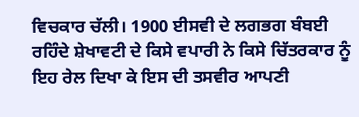ਵਿਚਕਾਰ ਚੱਲੀ। 1900 ਈਸਵੀ ਦੇ ਲਗਭਗ ਬੰਬਈ ਰਹਿੰਦੇ ਸ਼ੇਖਾਵਟੀ ਦੇ ਕਿਸੇ ਵਪਾਰੀ ਨੇ ਕਿਸੇ ਚਿੱਤਰਕਾਰ ਨੂੰ ਇਹ ਰੇਲ ਦਿਖਾ ਕੇ ਇਸ ਦੀ ਤਸਵੀਰ ਆਪਣੀ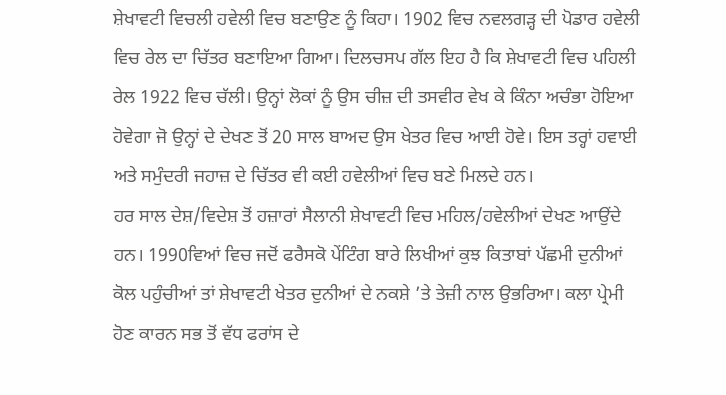ਸ਼ੇਖਾਵਟੀ ਵਿਚਲੀ ਹਵੇਲੀ ਵਿਚ ਬਣਾਉਣ ਨੂੰ ਕਿਹਾ। 1902 ਵਿਚ ਨਵਲਗੜ੍ਹ ਦੀ ਪੋਡਾਰ ਹਵੇਲੀ ਵਿਚ ਰੇਲ ਦਾ ਚਿੱਤਰ ਬਣਾਇਆ ਗਿਆ। ਦਿਲਚਸਪ ਗੱਲ ਇਹ ਹੈ ਕਿ ਸ਼ੇਖਾਵਟੀ ਵਿਚ ਪਹਿਲੀ ਰੇਲ 1922 ਵਿਚ ਚੱਲੀ। ਉਨ੍ਹਾਂ ਲੋਕਾਂ ਨੂੰ ਉਸ ਚੀਜ਼ ਦੀ ਤਸਵੀਰ ਵੇਖ ਕੇ ਕਿੰਨਾ ਅਚੰਭਾ ਹੋਇਆ ਹੋਵੇਗਾ ਜੋ ਉਨ੍ਹਾਂ ਦੇ ਦੇਖਣ ਤੋਂ 20 ਸਾਲ ਬਾਅਦ ਉਸ ਖੇਤਰ ਵਿਚ ਆਈ ਹੋਵੇ। ਇਸ ਤਰ੍ਹਾਂ ਹਵਾਈ ਅਤੇ ਸਮੁੰਦਰੀ ਜਹਾਜ਼ ਦੇ ਚਿੱਤਰ ਵੀ ਕਈ ਹਵੇਲੀਆਂ ਵਿਚ ਬਣੇ ਮਿਲਦੇ ਹਨ।
ਹਰ ਸਾਲ ਦੇਸ਼/ਵਿਦੇਸ਼ ਤੋਂ ਹਜ਼ਾਰਾਂ ਸੈਲਾਨੀ ਸ਼ੇਖਾਵਟੀ ਵਿਚ ਮਹਿਲ/ਹਵੇਲੀਆਂ ਦੇਖਣ ਆਉਂਦੇ ਹਨ। 1990ਵਿਆਂ ਵਿਚ ਜਦੋਂ ਫਰੈਸਕੋ ਪੇਂਟਿੰਗ ਬਾਰੇ ਲਿਖੀਆਂ ਕੁਝ ਕਿਤਾਬਾਂ ਪੱਛਮੀ ਦੁਨੀਆਂ ਕੋਲ ਪਹੁੰਚੀਆਂ ਤਾਂ ਸ਼ੇਖਾਵਟੀ ਖੇਤਰ ਦੁਨੀਆਂ ਦੇ ਨਕਸ਼ੇ ’ਤੇ ਤੇਜ਼ੀ ਨਾਲ ਉਭਰਿਆ। ਕਲਾ ਪ੍ਰੇਮੀ ਹੋਣ ਕਾਰਨ ਸਭ ਤੋਂ ਵੱਧ ਫਰਾਂਸ ਦੇ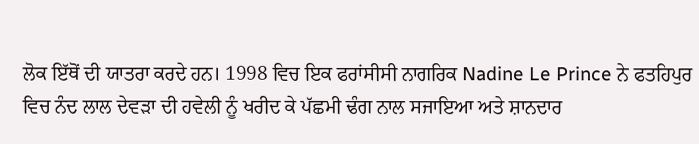ਲੋਕ ਇੱਥੋਂ ਦੀ ਯਾਤਰਾ ਕਰਦੇ ਹਨ। 1998 ਵਿਚ ਇਕ ਫਰਾਂਸੀਸੀ ਨਾਗਰਿਕ Nadine Le Prince ਨੇ ਫਤਹਿਪੁਰ ਵਿਚ ਨੰਦ ਲਾਲ ਦੇਵੜਾ ਦੀ ਹਵੇਲੀ ਨੂੰ ਖਰੀਦ ਕੇ ਪੱਛਮੀ ਢੰਗ ਨਾਲ ਸਜਾਇਆ ਅਤੇ ਸ਼ਾਨਦਾਰ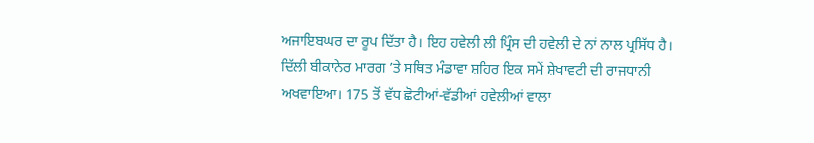ਅਜਾਇਬਘਰ ਦਾ ਰੂਪ ਦਿੱਤਾ ਹੈ। ਇਹ ਹਵੇਲੀ ਲੀ ਪ੍ਰਿੰਸ ਦੀ ਹਵੇਲੀ ਦੇ ਨਾਂ ਨਾਲ ਪ੍ਰਸਿੱਧ ਹੈ।
ਦਿੱਲੀ ਬੀਕਾਨੇਰ ਮਾਰਗ ’ਤੇ ਸਥਿਤ ਮੰਡਾਵਾ ਸ਼ਹਿਰ ਇਕ ਸਮੇਂ ਸ਼ੇਖਾਵਟੀ ਦੀ ਰਾਜਧਾਨੀ ਅਖਵਾਇਆ। 175 ਤੋਂ ਵੱਧ ਛੋਟੀਆਂ-ਵੱਡੀਆਂ ਹਵੇਲੀਆਂ ਵਾਲਾ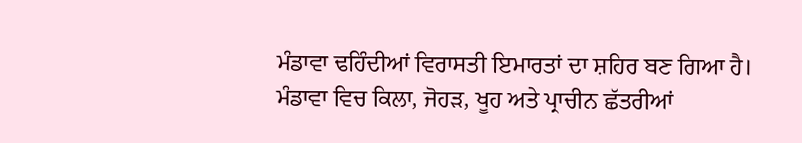ਮੰਡਾਵਾ ਢਹਿੰਦੀਆਂ ਵਿਰਾਸਤੀ ਇਮਾਰਤਾਂ ਦਾ ਸ਼ਹਿਰ ਬਣ ਗਿਆ ਹੈ। ਮੰਡਾਵਾ ਵਿਚ ਕਿਲਾ, ਜੋਹੜ, ਖੂਹ ਅਤੇ ਪ੍ਰਾਚੀਨ ਛੱਤਰੀਆਂ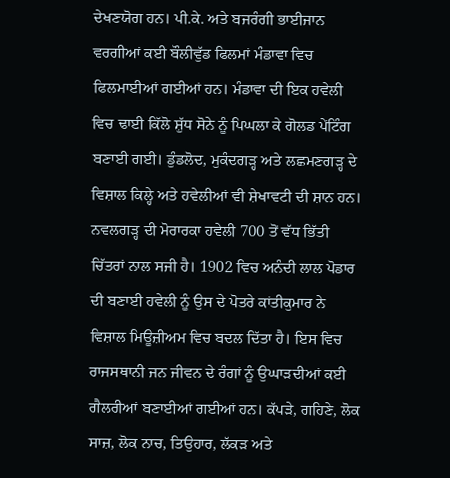ਦੇਖਣਯੋਗ ਹਨ। ਪੀ.ਕੇ. ਅਤੇ ਬਜਰੰਗੀ ਭਾਈਜਾਨ ਵਰਗੀਆਂ ਕਈ ਬੌਲੀਵੁੱਡ ਫਿਲਮਾਂ ਮੰਡਾਵਾ ਵਿਚ ਫਿਲਮਾਈਆਂ ਗਈਆਂ ਹਨ। ਮੰਡਾਵਾ ਦੀ ਇਕ ਹਵੇਲੀ ਵਿਚ ਢਾਈ ਕਿੱਲੋ ਸ਼ੁੱਧ ਸੋਨੇ ਨੂੰ ਪਿਘਲਾ ਕੇ ਗੋਲਡ ਪੇਂਟਿੰਗ ਬਣਾਈ ਗਈ। ਡੁੰਡਲੋਦ, ਮੁਕੰਦਗੜ੍ਹ ਅਤੇ ਲਛਮਣਗੜ੍ਹ ਦੇ ਵਿਸ਼ਾਲ ਕਿਲ੍ਹੇ ਅਤੇ ਹਵੇਲੀਆਂ ਵੀ ਸ਼ੇਖਾਵਟੀ ਦੀ ਸ਼ਾਨ ਹਨ।
ਨਵਲਗੜ੍ਹ ਦੀ ਮੋਰਾਰਕਾ ਹਵੇਲੀ 700 ਤੋਂ ਵੱਧ ਭਿੱਤੀ ਚਿੱਤਰਾਂ ਨਾਲ ਸਜੀ ਹੈ। 1902 ਵਿਚ ਅਨੰਦੀ ਲਾਲ ਪੋਡਾਰ ਦੀ ਬਣਾਈ ਹਵੇਲੀ ਨੂੰ ਉਸ ਦੇ ਪੋਤਰੇ ਕਾਂਤੀਕੁਮਾਰ ਨੇ ਵਿਸ਼ਾਲ ਮਿਊਜ਼ੀਅਮ ਵਿਚ ਬਦਲ ਦਿੱਤਾ ਹੈ। ਇਸ ਵਿਚ ਰਾਜਸਥਾਨੀ ਜਨ ਜੀਵਨ ਦੇ ਰੰਗਾਂ ਨੂੰ ਉਘਾੜਦੀਆਂ ਕਈ ਗੈਲਰੀਆਂ ਬਣਾਈਆਂ ਗਈਆਂ ਹਨ। ਕੱਪੜੇ, ਗਹਿਣੇ, ਲੋਕ ਸਾਜ਼, ਲੋਕ ਨਾਚ, ਤਿਉਹਾਰ, ਲੱਕੜ ਅਤੇ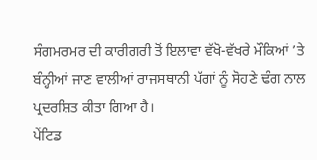ਸੰਗਮਰਮਰ ਦੀ ਕਾਰੀਗਰੀ ਤੋਂ ਇਲਾਵਾ ਵੱਖੋ-ਵੱਖਰੇ ਮੌਕਿਆਂ ’ਤੇ ਬੰਨ੍ਹੀਆਂ ਜਾਣ ਵਾਲੀਆਂ ਰਾਜਸਥਾਨੀ ਪੱਗਾਂ ਨੂੰ ਸੋਹਣੇ ਢੰਗ ਨਾਲ ਪ੍ਰਦਰਸ਼ਿਤ ਕੀਤਾ ਗਿਆ ਹੈ।
ਪੇਂਟਿਡ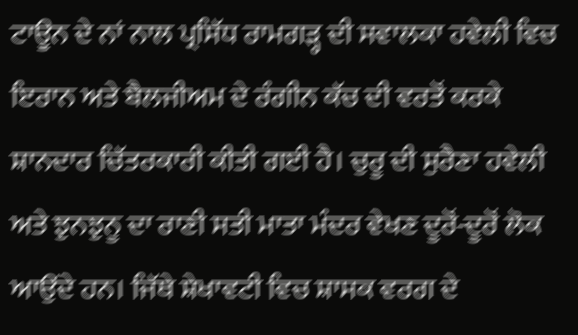ਟਾਊਨ ਦੇ ਨਾਂ ਨਾਲ ਪ੍ਰਸਿੱਧ ਰਾਮਗੜ੍ਹ ਦੀ ਸਵਾਲਕਾ ਹਵੇਲੀ ਵਿਚ ਇਰਾਨ ਅਤੇ ਬੈਲਜੀਅਮ ਦੇ ਰੰਗੀਨ ਕੱਚ ਦੀ ਵਰਤੋਂ ਕਰਕੇ ਸ਼ਾਨਦਾਰ ਚਿੱਤਰਕਾਰੀ ਕੀਤੀ ਗਈ ਹੈ। ਚੁਰੂ ਦੀ ਸੁਰੈਣਾ ਹਵੇਲੀ ਅਤੇ ਝੁਨਝੁਨੂ ਦਾ ਰਾਣੀ ਸਤੀ ਮਾਤਾ ਮੰਦਰ ਵੇਖਣ ਦੂਰੋਂ-ਦੂਰੋਂ ਲੋਕ ਆਉਂਦੇ ਹਨ। ਜਿੱਥੇ ਸ਼ੇਖਾਵਟੀ ਵਿਚ ਸ਼ਾਸਕ ਵਰਗ ਦੇ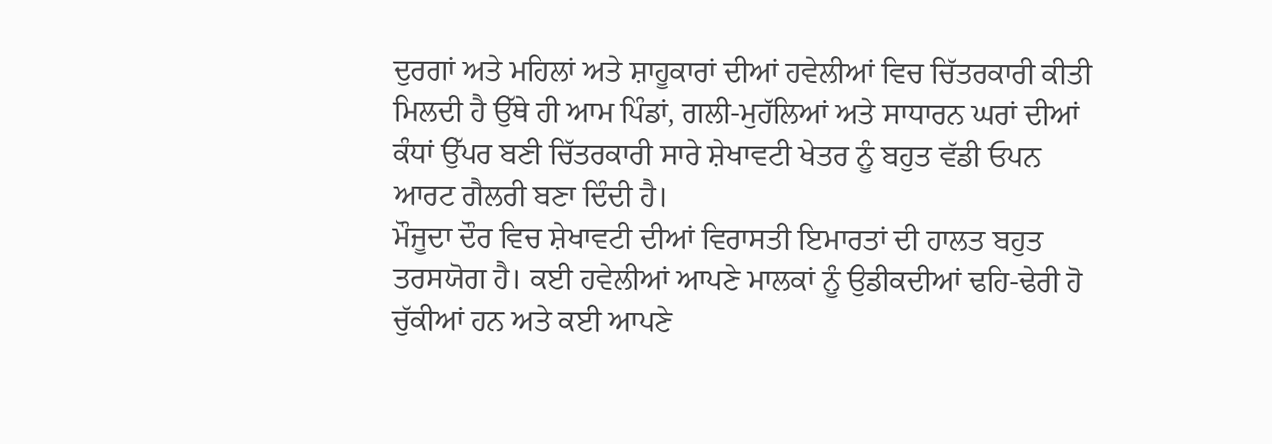ਦੁਰਗਾਂ ਅਤੇ ਮਹਿਲਾਂ ਅਤੇ ਸ਼ਾਹੂਕਾਰਾਂ ਦੀਆਂ ਹਵੇਲੀਆਂ ਵਿਚ ਚਿੱਤਰਕਾਰੀ ਕੀਤੀ ਮਿਲਦੀ ਹੈ ਉੱਥੇ ਹੀ ਆਮ ਪਿੰਡਾਂ, ਗਲੀ-ਮੁਹੱਲਿਆਂ ਅਤੇ ਸਾਧਾਰਨ ਘਰਾਂ ਦੀਆਂ ਕੰਧਾਂ ਉੱਪਰ ਬਣੀ ਚਿੱਤਰਕਾਰੀ ਸਾਰੇ ਸ਼ੇਖਾਵਟੀ ਖੇਤਰ ਨੂੰ ਬਹੁਤ ਵੱਡੀ ਓਪਨ ਆਰਟ ਗੈਲਰੀ ਬਣਾ ਦਿੰਦੀ ਹੈ।
ਮੌਜੂਦਾ ਦੌਰ ਵਿਚ ਸ਼ੇਖਾਵਟੀ ਦੀਆਂ ਵਿਰਾਸਤੀ ਇਮਾਰਤਾਂ ਦੀ ਹਾਲਤ ਬਹੁਤ ਤਰਸਯੋਗ ਹੈ। ਕਈ ਹਵੇਲੀਆਂ ਆਪਣੇ ਮਾਲਕਾਂ ਨੂੰ ਉਡੀਕਦੀਆਂ ਢਹਿ-ਢੇਰੀ ਹੋ ਚੁੱਕੀਆਂ ਹਨ ਅਤੇ ਕਈ ਆਪਣੇ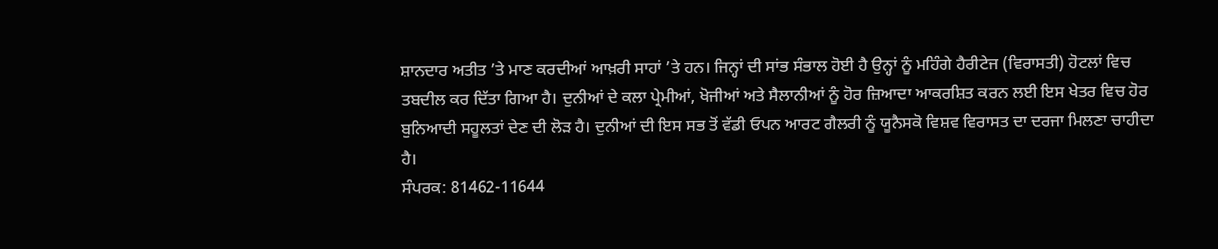ਸ਼ਾਨਦਾਰ ਅਤੀਤ ’ਤੇ ਮਾਣ ਕਰਦੀਆਂ ਆਖ਼ਰੀ ਸਾਹਾਂ ’ਤੇ ਹਨ। ਜਿਨ੍ਹਾਂ ਦੀ ਸਾਂਭ ਸੰਭਾਲ ਹੋਈ ਹੈ ਉਨ੍ਹਾਂ ਨੂੰ ਮਹਿੰਗੇ ਹੈਰੀਟੇਜ (ਵਿਰਾਸਤੀ) ਹੋਟਲਾਂ ਵਿਚ ਤਬਦੀਲ ਕਰ ਦਿੱਤਾ ਗਿਆ ਹੈ। ਦੁਨੀਆਂ ਦੇ ਕਲਾ ਪ੍ਰੇਮੀਆਂ, ਖੋਜੀਆਂ ਅਤੇ ਸੈਲਾਨੀਆਂ ਨੂੰ ਹੋਰ ਜ਼ਿਆਦਾ ਆਕਰਸ਼ਿਤ ਕਰਨ ਲਈ ਇਸ ਖੇਤਰ ਵਿਚ ਹੋਰ ਬੁਨਿਆਦੀ ਸਹੂਲਤਾਂ ਦੇਣ ਦੀ ਲੋੜ ਹੈ। ਦੁਨੀਆਂ ਦੀ ਇਸ ਸਭ ਤੋਂ ਵੱਡੀ ਓਪਨ ਆਰਟ ਗੈਲਰੀ ਨੂੰ ਯੂਨੈਸਕੋ ਵਿਸ਼ਵ ਵਿਰਾਸਤ ਦਾ ਦਰਜਾ ਮਿਲਣਾ ਚਾਹੀਦਾ ਹੈ।
ਸੰਪਰਕ: 81462-11644